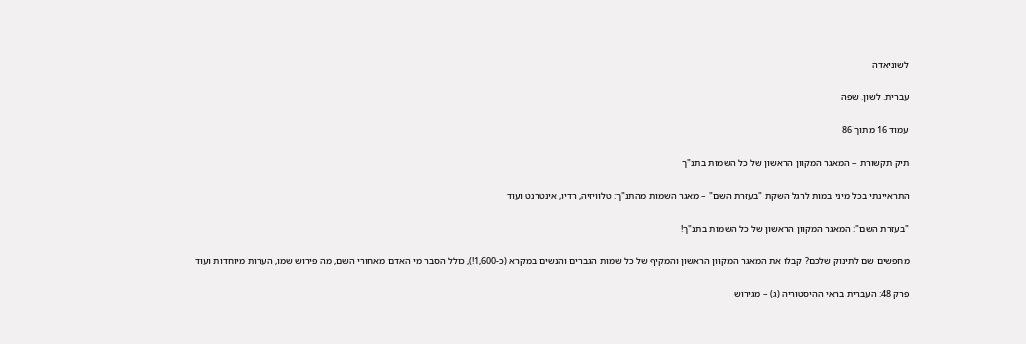לשוניאדה

עברית. לשון. שפה

עמוד 16 מתוך 86

תיק תקשורת – המאגר המקוון הראשון של כל השמות בתנ"ך

התראיינתי בכל מיני במות לרגל השקת "בעזרת השם" – מאגר השמות מהתנ"ך: טלוויזיה, רדיו, אינטרנט ועוד

"בעזרת השם": המאגר המקוון הראשון של כל השמות בתנ"ך!

מחפשים שם לתינוק שלכם? קבלו את המאגר המקוון הראשון והמקיף של כל שמות הגברים והנשים במקרא (כ-1,600!), כולל הסבר מי האדם מאחורי השם, מה פירוש שמו, הערות מיוחדות ועוד

פרק 48: העברית בראי ההיסטוריה (ג) – מגירוש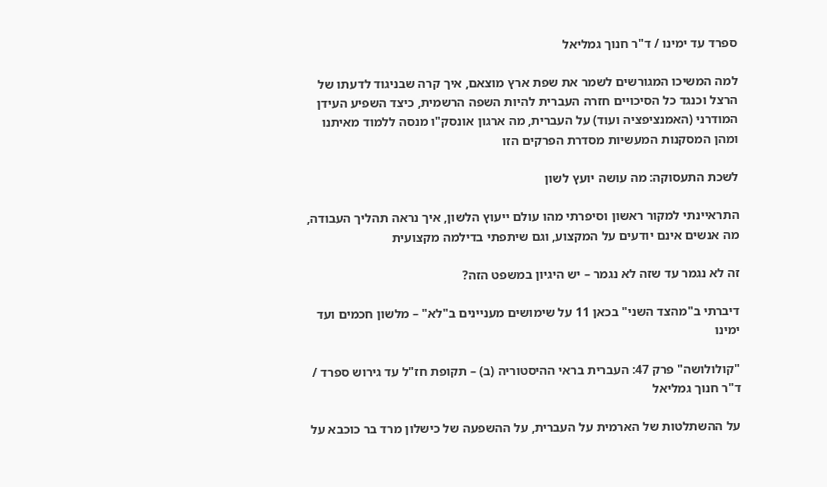ספרד עד ימינו / ד"ר חנוך גמליאל

למה המשיכו המגורשים לשמר את שפת ארץ מוצאם, איך קרה שבניגוד לדעתו של הרצל וכנגד כל הסיכויים חזרה העברית להיות השפה הרשמית, כיצד השפיע העידן המודרני (האמנציפציה ועוד) על העברית, מה ארגון אונסק"ו מנסה ללמוד מאיתנו ומהן המסקנות המעשיות מסדרת הפרקים הזו

לשכת התעסוקה: מה עושה יועץ לשון

התראיינתי למקור ראשון וסיפרתי מהו עולם ייעוץ הלשון, איך נראה תהליך העבודה, מה אנשים אינם יודעים על המקצוע, וגם שיתפתי בדילמה מקצועית

זה לא נגמר עד שזה לא נגמר – יש היגיון במשפט הזה?

דיברתי ב"מהצד השני" בכאן 11 על שימושים מעניינים ב"לא" – מלשון חכמים ועד ימינו

"קולולושה" פרק 47: העברית בראי ההיסטוריה (ב) – תקופת חז"ל עד גירוש ספרד / ד"ר חנוך גמליאל

על ההשתלטות של הארמית על העברית, על ההשפעה של כישלון מרד בר כוכבא על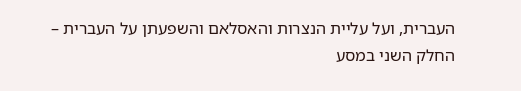העברית, ועל עליית הנצרות והאסלאם והשפעתן על העברית – החלק השני במסע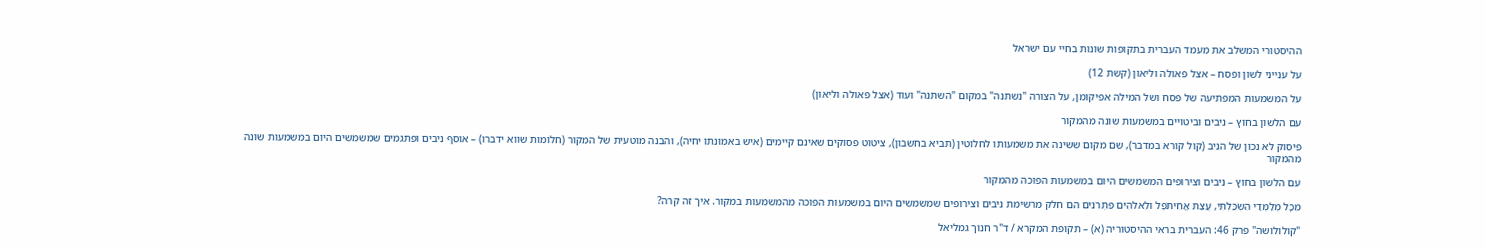ההיסטורי המשלב את מעמד העברית בתקופות שונות בחיי עם ישראל

על ענייני לשון ופסח – אצל פאולה וליאון (קשת 12)

על המשמעות המפתיעה של פסח ושל המילה אפיקומן, על הצורה "נשתנה" במקום "השתנה" ועוד (אצל פאולה וליאון)

עם הלשון בחוץ – ניבים וביטויים במשמעות שונה מהמקור

פיסוק לא נכון של הניב (קול קורא במדבר), שֵם מקום ששינה את משמעותו לחלוטין (תביא בחשבון), ציטוט פסוקים שאינם קיימים (איש באמונתו יחיה), והבנה מוטעית של המקור (חלומות שווא ידברו) – אוסף ניבים ופתגמים שמשמשים היום במשמעות שונה מהמקור

עם הלשון בחוץ – ניבים וצירופים המשמשים היום במשמעות הפוכה מהמקור

מִכָּל מְלַמְּדַי הִשְׂכַּלְתִּי, עֲצַת אֲחִיתֹפֶל ולֵאלֹהִים פִּתְרֹנִים הם חלק מרשימת ניבים וצירופים שמשמשים היום במשמעות הפוכה מהמשמעות במקור. איך זה קרה?

"קולולושה" פרק 46: העברית בראי ההיסטוריה (א) – תקופת המקרא / ד"ר חנוך גמליאל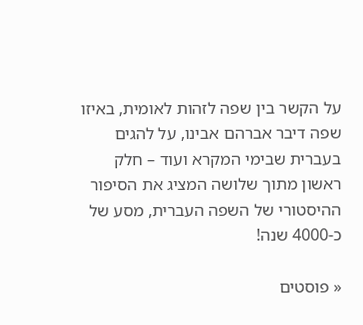על הקשר בין שפה לזהות לאומית, באיזו שפה דיבר אברהם אבינו, על להגים בעברית שבימי המקרא ועוד – חלק ראשון מתוך שלושה המציג את הסיפור ההיסטורי של השפה העברית, מסע של כ-4000 שנה!

« פוסטים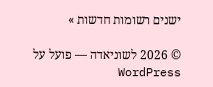ישנים רשומות חדשות »

© 2026 לשוניאדה — פועל על WordPress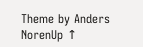Theme by Anders NorenUp ↑